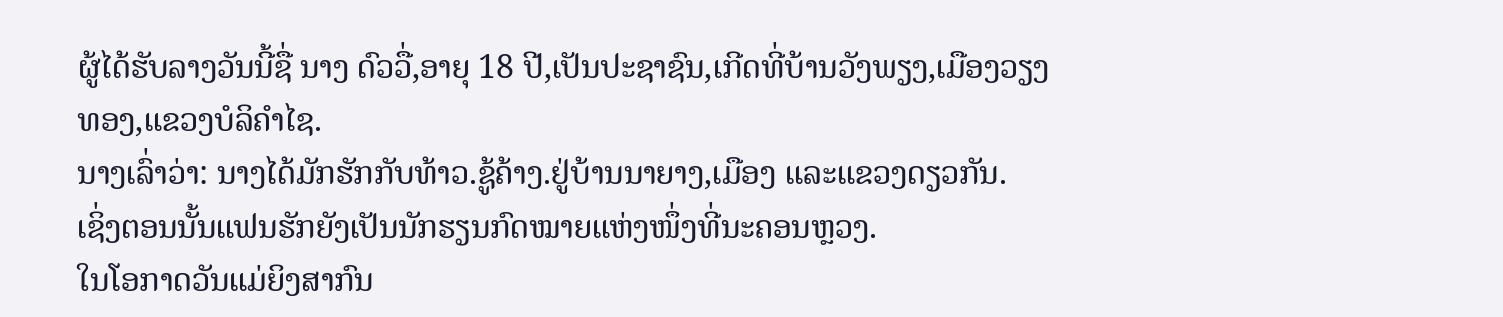ຜູ້ໄດ້ຮັບລາງວັນນີ້ຊື່ ນາງ ດົວວື່,ອາຍຸ 18 ປີ,ເປັນປະຊາຊົນ,ເກີດທີ່ບ້ານວັງພຽງ,ເມືອງວຽງທອງ,ແຂວງບໍລິຄຳໄຊ.
ນາງເລົ່າວ່າ: ນາງໄດ້ມັກຮັກກັບທ້າວ.ຊູ້ຄ້າງ.ຢູ່ບ້ານນາຍາງ,ເມືອງ ແລະແຂວງດຽວກັນ.
ເຊິ່ງຕອນນັ້ນແຟນຮັກຍັງເປັນນັກຮຽນກົດໝາຍແຫ່ງໜຶ່ງທີ່ນະຄອນຫຼວງ.
ໃນໂອກາດວັນແມ່ຍິງສາກົນ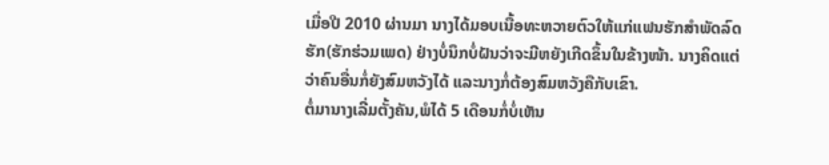ເມື່ອປີ 2010 ຜ່ານມາ ນາງໄດ້ມອບເນື້ອທະຫວາຍຕົວໃຫ້ແກ່ແຟນຮັກສຳພັດລົດຮັກ(ຮັກຮ່ວມເພດ) ຢ່າງບໍ່ນຶກບໍ່ຝັນວ່າຈະມີຫຍັງເກີດຂຶ້ນໃນຂ້າງໜ້າ. ນາງຄິດແຕ່ວ່າຄົນອື່ນກໍ່ຍັງສົມຫວັງໄດ້ ແລະນາງກໍ່ຕ້ອງສົມຫວັງຄືກັບເຂົາ.
ຕໍ່ມານາງເລີ່ມຕັ້ງຄັນ,ພໍໄດ້ 5 ເດືອນກໍ່ບໍ່ເຫັນ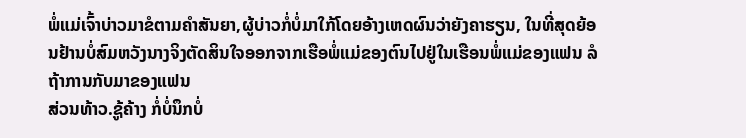ພໍ່ແມ່ເຈົ້າບ່າວມາຂໍຕາມຄຳສັນຍາ,ຜູ້ບ່າວກໍ່ບໍ່ມາໃກ້ໂດຍອ້າງເຫດຜົນວ່າຍັງຄາຮຽນ, ໃນທີ່ສຸດຍ້ອນຢ້ານບໍ່ສົມຫວັງນາງຈິງຕັດສິນໃຈອອກຈາກເຮືອພໍ່ແມ່ຂອງຕົນໄປຢູ່ໃນເຮືອນພໍ່ແມ່ຂອງແຟນ ລໍຖ້າການກັບມາຂອງແຟນ
ສ່ວນທ້າວ.ຊູ້ຄ້າງ ກໍ່ບໍ່ນຶກບໍ່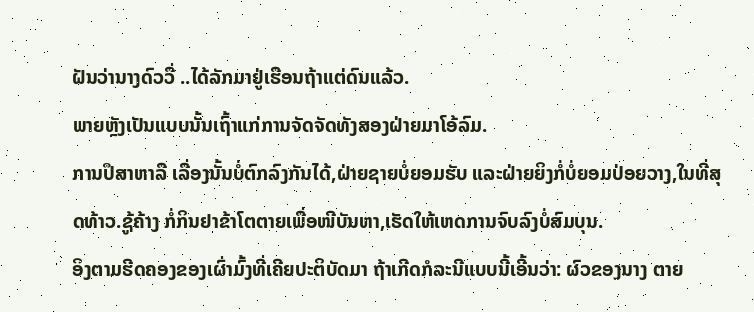ຝັນວ່ານາງດົວວື່ ..ໄດ້ລັກມາຢູ່ເຮືອນຖ້າແຕ່ດົນແລ້ວ.
ພາຍຫຼັງເປັນແບບນັ້ນເຖົ້າແກ່ການຈັດຈັດທັງສອງຝ່າຍມາໂອ້ລົມ.
ການປຶສາຫາລື ເລື່ອງນັ້ນບໍ່ຕົກລົງກັນໄດ້,ຝ່າຍຊາຍບໍ່ຍອມຮັບ ແລະຝ່າຍຍິງກໍ່ບໍ່ຍອມປ່ອຍວາງ,ໃນທີ່ສຸດທ້າວ.ຊູ້ຄ້າງ ກໍ່ກິນຢາຂ້າໂຕຕາຍເພື່ອໜີບັນຫາ,ເຮັດໃຫ້ເຫດການຈົບລົງບໍ່ສົມບຸນ.
ອິງຕາມຮີດຄອງຂອງເຜົ່າມົ້ງທີ່ເຄີຍປະຕິບັດມາ ຖ້າເກີດກໍລະນີແບບນີ້ເອີ້ນວ່າ: ຜົວຂອງນາງ ຕາຍ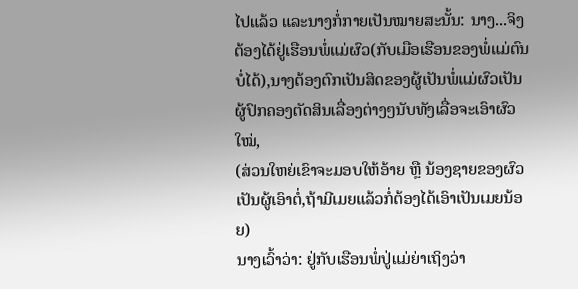ໄປແລ້ວ ແລະນາງກໍ່ກາຍເປັນໝາຍສະນັ້ນ: ນາງ...ຈິງຕ້ອງໄດ້ຢູ່ເຮືອນພໍ່ແມ່ຜົວ(ກັບເມືອເຮືອນຂອງພໍ່ແມ່ຕົນບໍ່ໄດ້),ນາງຕ້ອງຕົກເປັນສິດຂອງຜູ້ເປັນພໍ່ແມ່ຜົວເປັນຜູ້ປົກຄອງຕັດສິນເລື່ອງຕ່າງໆນັບທັງເລື່ອຈະເອົາຜົວໃໝ່,
(ສ່ວນໃຫຍ່ເຂົາຈະມອບໃຫ້ອ້າຍ ຫຼື ນ້ອງຊາຍຂອງຜົວເປັນຜູ້ເອົາຕໍ່,ຖ້າມີເມຍແລ້ວກໍ່ຕ້ອງໄດ້ເອົາເປັນເມຍນ້ອຍ)
ນາງເວົ້າວ່າ: ຢູ່ກັບເຮືອນພໍ່ປູ່ແມ່ຍ່າເຖິງວ່າ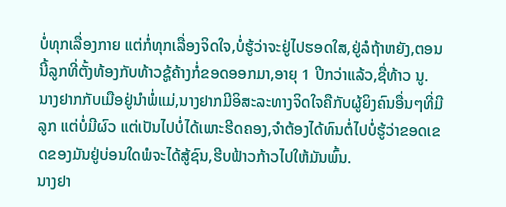ບໍ່ທຸກເລື່ອງກາຍ ແຕ່ກໍ່ທຸກເລື່ອງຈິດໃຈ,ບໍ່ຮູ້ວ່າຈະຢູ່ໄປຮອດໃສ,ຢູ່ລໍຖ້າຫຍັງ,ຕອນນີ້ລູກທີ່ຕັ້ງທ້ອງກັບທ້າວຊູ້ຄ້າງກໍ່ຂອດອອກມາ,ອາຍຸ 1 ປີກວ່າແລ້ວ,ຊື່ທ້າວ ນູ.
ນາງຢາກກັບເມືອຢູ່ນຳພໍ່ແມ່,ນາງຢາກມີອິສະລະທາງຈິດໃຈຄືກັບຜູ້ຍິງຄົນອື່ນໆທີ່ມີລູກ ແຕ່ບໍ່ມີຜົວ ແຕ່ເປັນໄປບໍ່ໄດ້ເພາະຮີດຄອງ,ຈຳຕ້ອງໄດ້ທົນຕໍ່ໄປບໍ່ຮູ້ວ່າຂອດເຂດຂອງມັນຢູ່ບ່ອນໃດພໍຈະໄດ້ສູ້ຊົນ,ຮີບຟ້າວກ້າວໄປໃຫ້ມັນພົ້ນ.
ນາງຢາ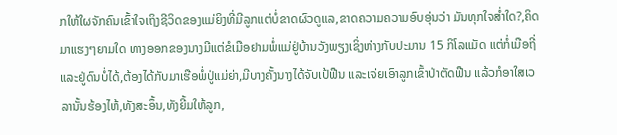ກໃຫ້ໃຜຈັກຄົນເຂົ້າໃຈເຖິງຊີວິດຂອງແມ່ຍິງທີ່ມີລູກແຕ່ບໍ່ຂາດຜົວດູແລ,ຂາດຄວາມຄວາມອົບອຸ່ນວ່າ ມັນທຸກໃຈສ່ຳໃດ?,ຄິດມາແຮງໆຍາມໃດ ທາງອອກຂອງນາງມີແຕ່ຂໍເມືອຢາມພໍ່ແມ່ຢູ່ບ້ານວັງພຽງເຊິ່ງຫ່າງກັບປະມານ 15 ກິໂລແມັດ ແຕ່ກໍ່ເມືອຖີ່ ແລະຢູ່ດົນບໍ່ໄດ້,ຕ້ອງໄດ້ກັບມາເຮືອພໍ່ປູ່ແມ່ຍ່າ,ມີບາງຄັ້ງນາງໄດ້ຈັບເປ້ຟືນ ແລະເຈ່ຍເອົາລູກເຂົ້າປ່າຕັດຟືນ ແລ້ວກໍອາໃສເວລານັ້ນຮ້ອງໄຫ້,ທັງສະອຶ້ນ,ທັງຍີ້ມໃຫ້ລູກ,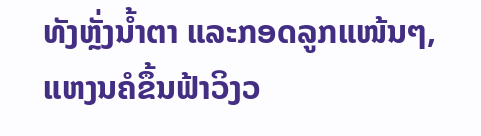ທັງຫຼັ່ງນ້ຳຕາ ແລະກອດລູກແໜ້ນໆ,ແຫງນຄໍຂຶ້ນຟ້າວິງວ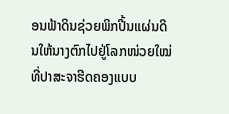ອນຟ້າດິນຊ່ວຍພິກປີ້ນແຜ່ນດິນໃຫ້ນາງຕົກໄປຢູ່ໂລກໜ່ວຍໃໝ່ທີ່ປາສະຈາຮີດຄອງແບບ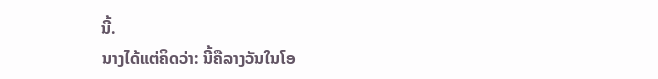ນີ້.
ນາງໄດ້ແຕ່ຄິດວ່າ: ນີ້ຄືລາງວັນໃນໂອ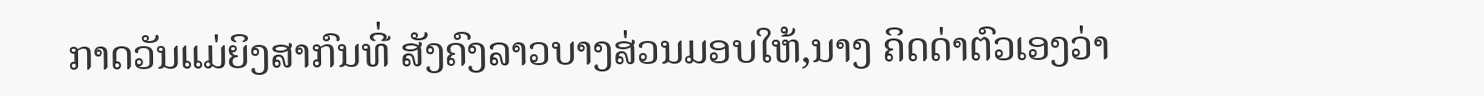ກາດວັນແມ່ຍິງສາກົນທີ່ ສັງຄົງລາວບາງສ່ວນມອບໃຫ້,ນາງ ຄິດດ່າຕົວເອງວ່າ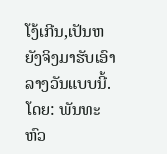ໂງ້ເກີນ,ເປັນຫຍັງຈິງມາຮັບເອົາລາງວັນແບບນີ້.
ໂດຍ: ພັນທະຫົວ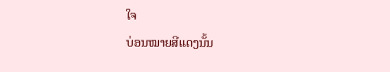ໃຈ
ບ່ອນໝາຍສີແດງນັ້ນ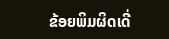ຂ້ອຍພິມຜິດເດີ່